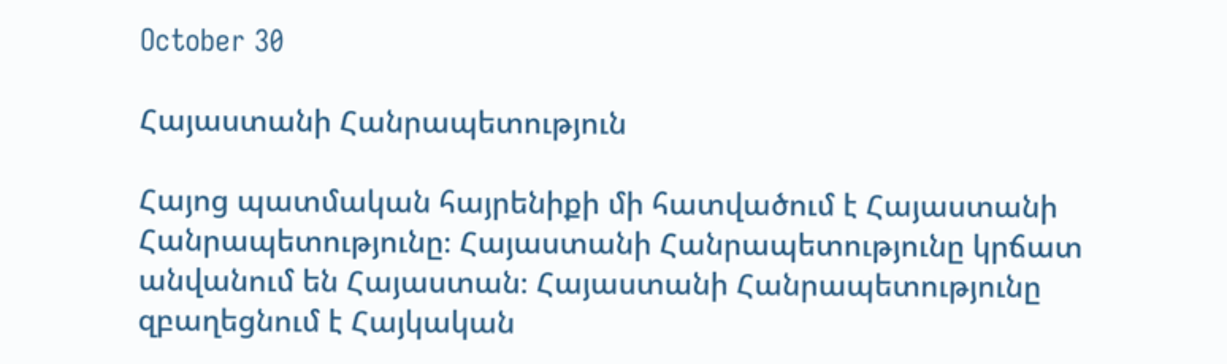October 30

Հայաստանի Հանրապետություն

Հայոց պատմական հայրենիքի մի հատվածում է Հայաստանի Հանրապետությունը։ Հայաստանի Հանրապետությունը կրճատ անվանում են Հայաստան։ Հայաստանի Հանրապետությունը զբաղեցնում է Հայկական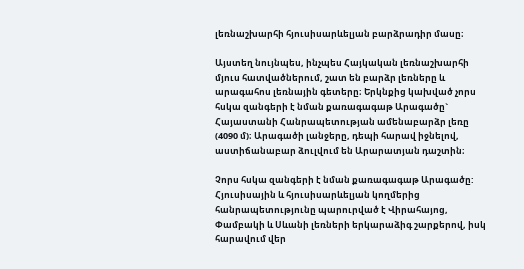լեռնաշխարհի հյուսիսարևելյան բարձրադիր մասը։

Այստեղ նույնպես, ինչպես Հայկական լեռնաշխարհի մյուս հատվածներում, շատ են բարձր լեռները և արագահոս լեռնային գետերը։ Երկնքից կախված չորս հսկա զանգերի է նման քառագագաթ Արագածը` Հայաստանի Հանրապետության ամենաբարձր լեռը (4090 մ)։ Արագածի լանջերը, դեպի հարավ իջնելով, աստիճանաբար ձուլվում են Արարատյան դաշտին։

Չորս հսկա զանգերի է նման քառագագաթ Արագածը: Հյուսիսային և հյուսիսարևելյան կողմերից հանրապետությունը պարուրված է Վիրահայոց, Փամբակի և Սևանի լեռների երկարաձիգ շարքերով, իսկ հարավում վեր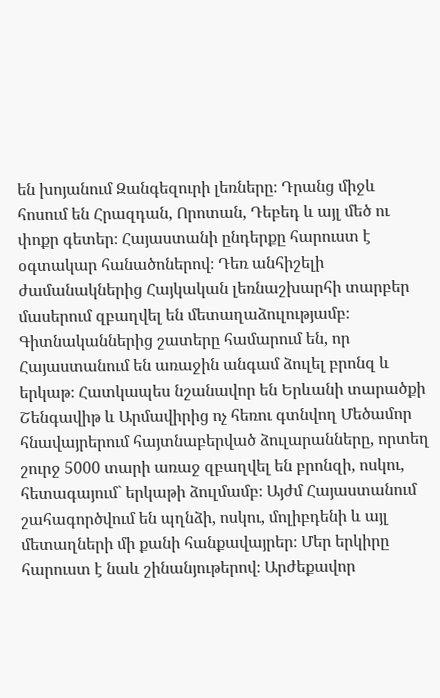են խոյանում Զանգեզուրի լեռները։ Դրանց միջև հոսում են Հրազդան, Որոտան, Դեբեդ և այլ մեծ ու փոքր գետեր։ Հայաստանի ընդերքը հարուստ է օգտակար հանածոներով։ Դեռ անհիշելի ժամանակներից Հայկական լեռնաշխարհի տարբեր մասերում զբաղվել են մետաղաձուլությամբ։ Գիտնականներից շատերը համարում են, որ Հայաստանում են առաջին անգամ ձուլել բրոնզ և երկաթ։ Հատկապես նշանավոր են Երևանի տարածքի Շենգավիթ և Արմավիրից ոչ հեռու գտնվող Մեծամոր հնավայրերում հայտնաբերված ձուլարանները, որտեղ շուրջ 5000 տարի առաջ զբաղվել են բրոնզի, ոսկու, հետագայում` երկաթի ձուլմամբ։ Այժմ Հայաստանում շահագործվում են պղնձի, ոսկու, մոլիբդենի և այլ մետաղների մի քանի հանքավայրեր։ Մեր երկիրը հարուստ է նաև շինանյութերով։ Արժեքավոր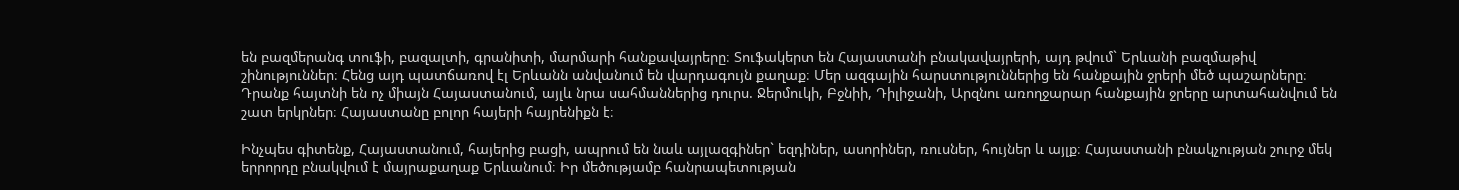են բազմերանգ տուֆի, բազալտի, գրանիտի, մարմարի հանքավայրերը։ Տուֆակերտ են Հայաստանի բնակավայրերի, այդ թվում` Երևանի բազմաթիվ շինություններ։ Հենց այդ պատճառով էլ Երևանն անվանում են վարդագույն քաղաք։ Մեր ազգային հարստություններից են հանքային ջրերի մեծ պաշարները։ Դրանք հայտնի են ոչ միայն Հայաստանում, այլև նրա սահմաններից դուրս. Ջերմուկի, Բջնիի, Դիլիջանի, Արզնու առողջարար հանքային ջրերը արտահանվում են շատ երկրներ։ Հայաստանը բոլոր հայերի հայրենիքն է։

Ինչպես գիտենք, Հայաստանում, հայերից բացի, ապրում են նաև այլազգիներ` եզդիներ, ասորիներ, ռուսներ, հույներ և այլք։ Հայաստանի բնակչության շուրջ մեկ երրորդը բնակվում է մայրաքաղաք Երևանում։ Իր մեծությամբ հանրապետության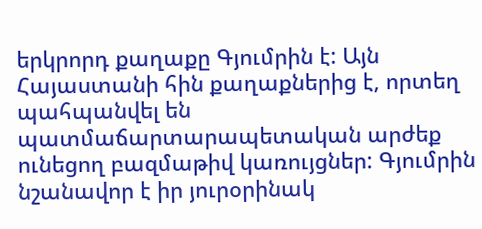երկրորդ քաղաքը Գյումրին է: Այն Հայաստանի հին քաղաքներից է, որտեղ պահպանվել են պատմաճարտարապետական արժեք ունեցող բազմաթիվ կառույցներ: Գյումրին նշանավոր է իր յուրօրինակ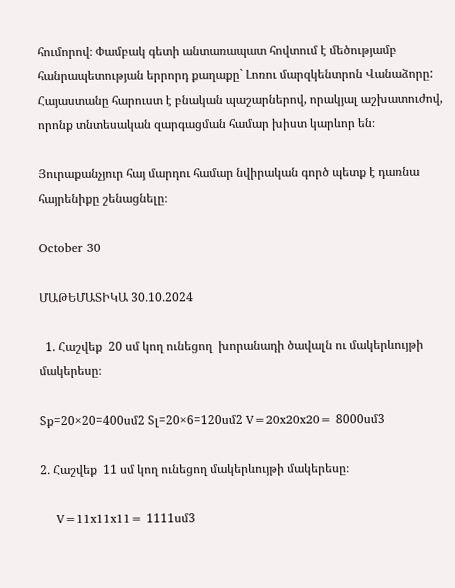հումորով։ Փամբակ գետի անտառապատ հովտում է մեծությամբ հանրապետության երրորդ քաղաքը` Լոռու մարզկենտրոն Վանաձորը: Հայաստանը հարուստ է բնական պաշարներով, որակյալ աշխատուժով, որոնք տնտեսական զարգացման համար խիստ կարևոր են։

Յուրաքանչյուր հայ մարդու համար նվիրական գործ պետք է դառնա հայրենիքը շենացնելը։

October 30

ՄԱԹԵՄԱՏԻԿԱ 30․10․2024

  1. Հաշվեք  20 սմ կող ունեցող  խորանադի ծավալն ու մակերևույթի մակերեսը։

Sք=20×20=400սմ2 Sլ=20×6=120սմ2 V=20x20x20= 8000սմ3

2․ Հաշվեք  11 սմ կող ունեցող մակերևույթի մակերեսը։

    V=11x11x11= 1111սմ3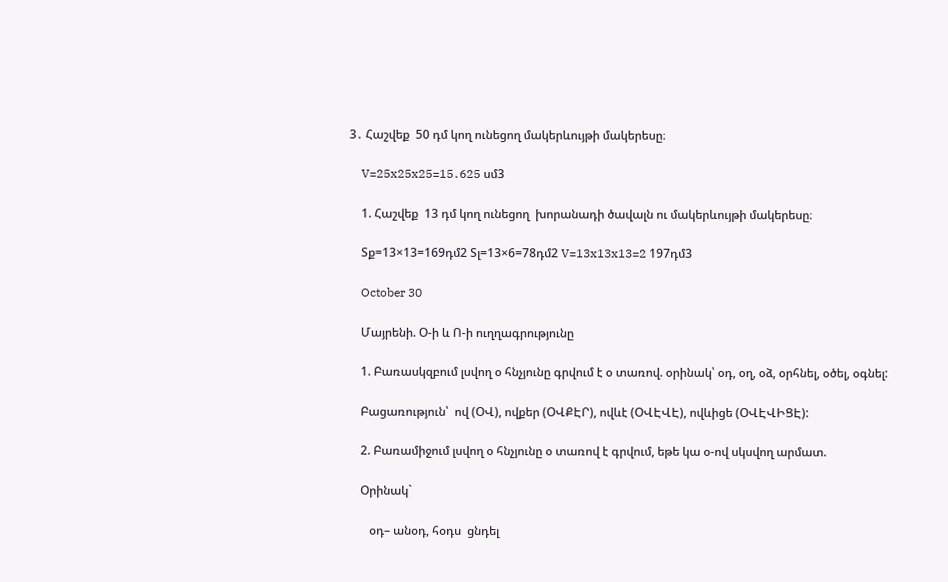3․ Հաշվեք  50 դմ կող ունեցող մակերևույթի մակերեսը։

    V=25x25x25=15․625 սմ3

    1. Հաշվեք  13 դմ կող ունեցող  խորանադի ծավալն ու մակերևույթի մակերեսը։

    Sք=13×13=169դմ2 Sլ=13×6=78դմ2 V=13x13x13=2 197դմ3

    October 30

    Մայրենի. Օ-ի և Ո-ի ուղղագրությունը

    1. Բառասկզբում լսվող օ հնչյունը գրվում է օ տառով. օրինակ՝ օդ, օղ, օձ, օրհնել, օծել, օգնել:

    Բացառություն՝  ով (ՕՎ), ովքեր (ՕՎՔԷՐ), ովևէ (ՕՎԷՎԷ), ովևիցե (ՕՎԷՎԻՑԷ):

    2. Բառամիջում լսվող օ հնչյունը օ տառով է գրվում, եթե կա օ-ով սկսվող արմատ.

    Օրինակ`

       օդ– անօդ, հօդս  ցնդել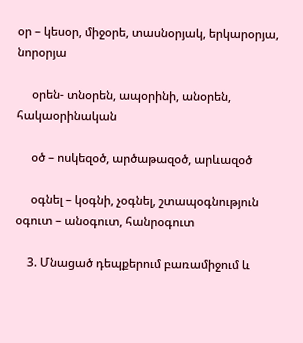օր – կեսօր, միջօրե, տասնօրյակ, երկարօրյա, նորօրյա

     օրեն- տնօրեն, ապօրինի, անօրեն, հակաօրինական

     օծ – ոսկեզօծ, արծաթազօծ, արևազօծ

     օգնել – կօգնի, չօգնել, շտապօգնություն    օգուտ – անօգուտ, հանրօգուտ

    3. Մնացած դեպքերում բառամիջում և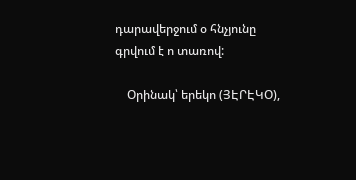դարավերջում օ հնչյունը գրվում է ո տառով:

    Օրինակ՝ երեկո (ՅԷՐԷԿՕ),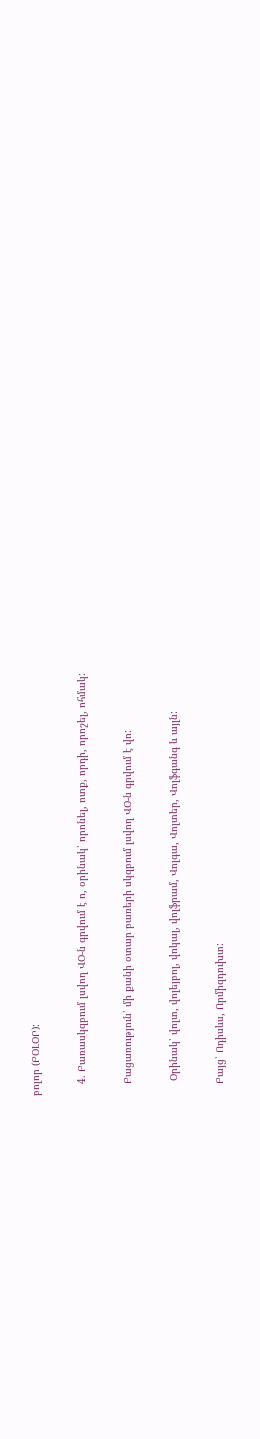բոլոր (ԲՕԼՕՐ):

    4. Բառասկզբում լսվող ՎՕ-ն գրվում է ո, օրինակ՝ որոնել, ոտք, որդի, որոշել, ոհմակ:

    Բացառություն՝ մի քանի օտար բառերի սկզբում լսվող ՎՕ-ն գրվում է վո:

     Օրինակ՝ վոլտ, վոլեյբոլ, վոկալ, վոլֆրամ, Վոլգա, Վոլտեր, Վոլֆգանգ և այլն:

    Բայց՝ Ոդիսևս, Որմիզդուխտ: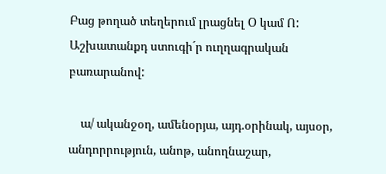Բաց թողած տեղերում լրացնել Օ կամ Ո: Աշխատանքդ ստուգի´ր ուղղագրական բառարանով:

    ա/ ականջօղ, ամենօրյա, այդ.օրինակ, այսօր, անդորրություն, անոթ, անողնաշար,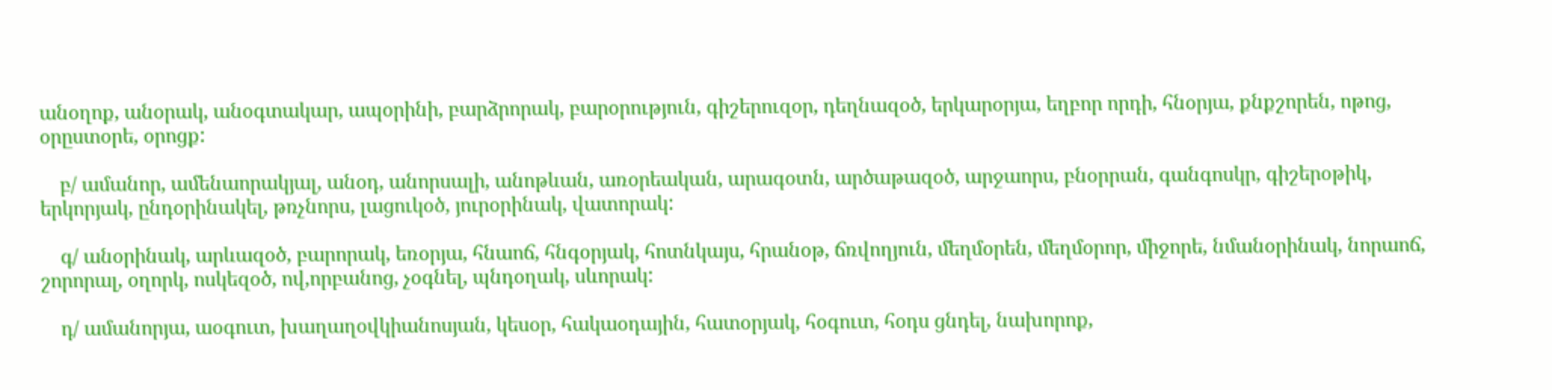անօղոք, անօրակ, անօգտակար, ապօրինի, բարձրորակ, բարօրություն, գիշերուզօր, դեղնազօծ, երկարօրյա, եղբոր որդի, հնօրյա, քնքշորեն, ոթոց, օրըստօրե, օրոցք:

    բ/ ամանոր, ամենաորակյալ, անօդ, անորսալի, անոթևան, առօրեական, արագօտն, արծաթազօծ, արջաորս, բնօրրան, գանգոսկր, գիշերօթիկ, երկորյակ, ընդօրինակել, թռչնորս, լացուկօծ, յուրօրինակ, վատորակ:

    գ/ անօրինակ, արևազօծ, բարորակ, եռօրյա, հնաոճ, հնգօրյակ, հոտնկայս, հրանօթ, ճռվողյուն, մեղմօրեն, մեղմօրոր, միջորե, նմանօրինակ, նորաոճ, շորորալ, օղորկ, ոսկեզօծ, ով,որբանոց, չօգնել, պնդօղակ, սևորակ:

    դ/ ամանորյա, աօգուտ, խաղաղօվկիանոսյան, կեսօր, հակաօդային, հատօրյակ, հօգուտ, հօդս ցնդել, նախորոք,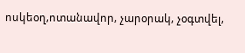ոսկեօղ,ոտանավոր, չարօրակ, չօգտվել,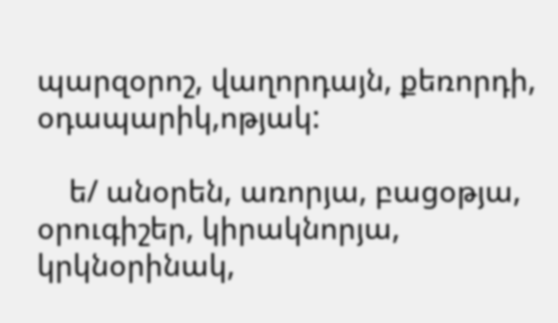պարզօրոշ, վաղորդայն, քեռորդի, օդապարիկ,ոթյակ:

    ե/ անօրեն, առորյա, բացօթյա, օրուգիշեր, կիրակնորյա, կրկնօրինակ,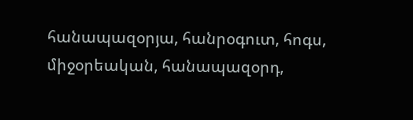հանապազօրյա, հանրօգուտ, հոգս, միջօրեական, հանապազօրդ,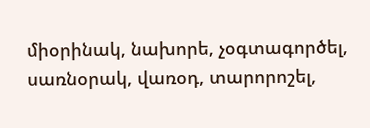միօրինակ, նախորե, չօգտագործել, սառնօրակ, վառօդ, տարորոշել,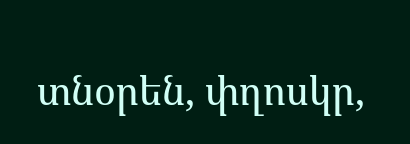տնօրեն, փղոսկր,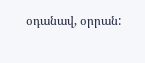օդանավ, օրրան: